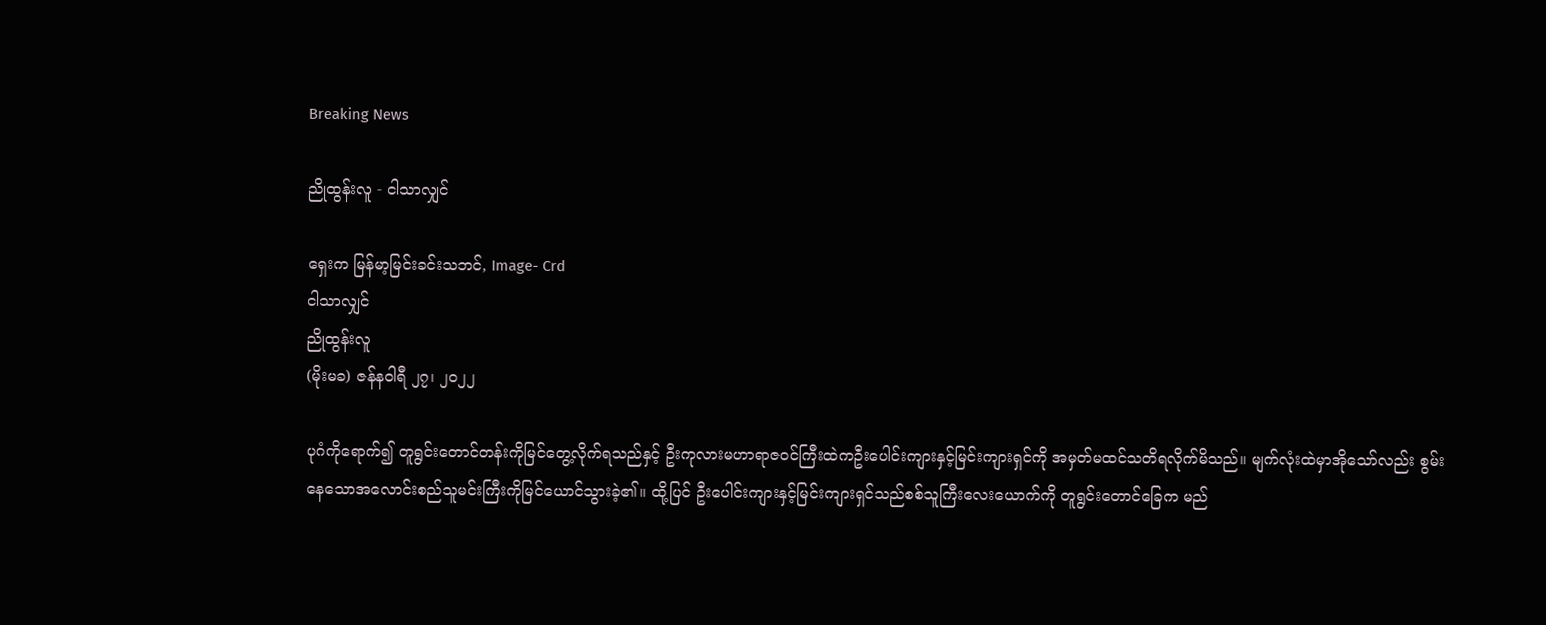Breaking News

ညိုထွန်းလူ - ငါသာလျှင်

ရှေးက မြန်မာ့မြင်းခင်းသဘင်, Image- Crd
ငါသာလျှင်
ညိုထွန်းလူ
(မိုးမခ) ဇန်နဝါရီ ၂၇၊ ၂၀၂၂

ပုဂံကိုရောက်၍ တူရွင်းတောင်တန်းကိုမြင်တွေ့လိုက်ရသည်နှင့် ဦးကုလားမဟာရာဇဝင်ကြီးထဲကဦးပေါင်းကျားနှင့်မြင်းကျားရှင်ကို အမှတ်မထင်သတိရလိုက်မိသည်။ မျက်လုံးထဲမှာအိုသော်လည်း စွမ်းနေသောအလောင်းစည်သူမင်းကြီးကိုမြင်ယောင်သွားခဲ့၏။ ထို့ပြင် ဦးပေါင်းကျားနှင့်မြင်းကျားရှင်သည်စစ်သူကြီးလေးယောက်ကို တူရွင်းတောင်ခြေက မည်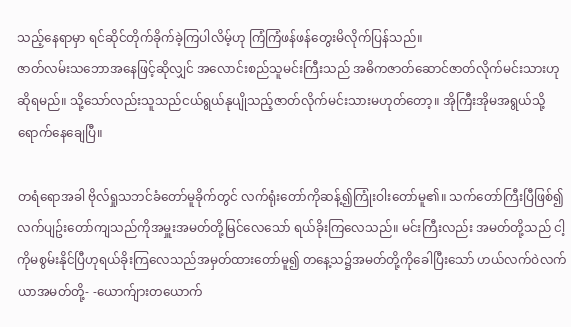သည့်နေရာမှာ ရင်ဆိုင်တိုက်ခိုက်ခဲ့ကြပါလိမ့်ဟု ကြံကြံဖန်ဖန်တွေးမိလိုက်ပြန်သည်။
ဇာတ်လမ်းသဘောအနေဖြင့်ဆိုလျှင် အလောင်းစည်သူမင်းကြီးသည် အဓိကဇာတ်ဆောင်ဇာတ်လိုက်မင်းသားဟုဆိုရမည်။ သို့သော်လည်းသူသည်ငယ်ရွယ်နုပျိုသည့်ဇာတ်လိုက်မင်းသားမဟုတ်တော့။ အိုကြီးအိုမအရွယ်သို့ ရောက်နေချေပြီ။

တရံရောအခါ ဗိုလ်ရှုသဘင်ခံတော်မူခိုက်တွင် လက်ရုံးတော်ကိုဆန့်၍ကြုံးဝါးတော်မူ၏။ သက်တော်ကြီးပြီဖြစ်၍လက်ပျဥ်းတော်ကျသည်ကိုအမှူးအမတ်တို့မြင်လေသော် ရယ်ခိုးကြလေသည်။ မင်းကြီးလည်း အမတ်တို့သည် ငါ့ကိုမစွမ်းနိုင်ပြီဟုရယ်ခိုးကြလေသည်အမှတ်ထားတော်မူ၍ တနေ့သ၌အမတ်တို့ကိုခေါပြီးသော် ဟယ်လက်ဝဲလက်ယာအမတ်တို့- -ယောက်ျားတယောက်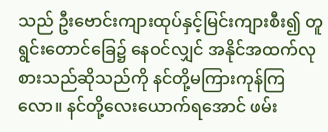သည် ဦးဗောင်းကျားထုပ်နှင့်မြင်းကျားစီး၍ တူရွင်းတောင်ခြေ၌ နေဝင်လျှင် အနိုင်အထက်လုစားသည်ဆိုသည်ကို နင်တို့မကြားကုန်ကြလော။ နင်တို့လေးယောက်ရအောင် ဖမ်း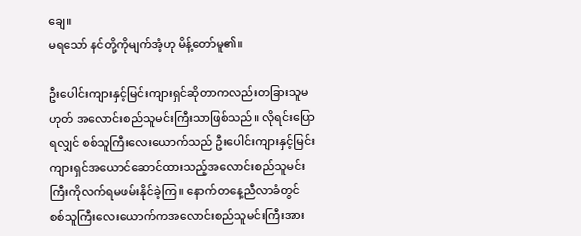ချေ။
မရသော် နင်တို့ကိုမျက်အံ့ဟု မိန့်တော်မူ၏။

ဦးပေါင်းကျားနှင့်မြင်းကျားရှင်ဆိုတာကလည်းတခြားသူမဟုတ် အလောင်းစည်သူမင်းကြီးသာဖြစ်သည်။ လိုရင်းပြောရလျှင် စစ်သူကြီးလေးယောက်သည် ဦးပေါင်းကျားနှင့်မြင်းကျားရှင်အယောင်ဆောင်ထားသည့်အလောင်းစည်သူမင်းကြီးကိုလက်ရမဖမ်းနိုင်ခဲ့ကြ။ နောက်တနေ့ညီလာခံတွင် စစ်သူကြီးလေးယောက်ကအလောင်းစည်သူမင်းကြီးအား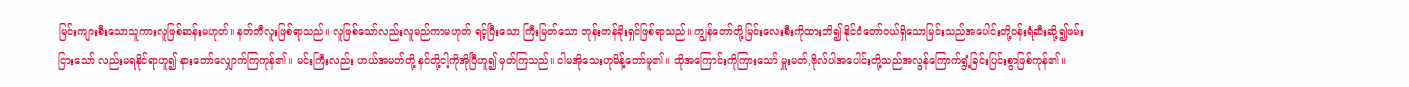မြင်းကျားစီးသောသူကားလူဖြစ်ဆန်းမဟုတ်။ နတ်ဘီလူးဖြစ်ရာသည်။ လူဖြစ်သော်လည်းလူမည်ကာမဟုတ် ရင့်ပြီးသော ကြီးမြတ်သော ဘုန်းတန်ခိုးရှင်ဖြစ်ရာသည်။ ကျွန်တော်တို့မြင်းလေးစီးကိုထားဘိ၍ နိုင်ငံတော်ဝယ်ရှိသောမြင်းသည်အပေါင်းတို့ဝန်းရံဆီးဆို့၍ဖမ်းငြားသော် လည်းမရနိုင်ရာဟူ၍ နားတော်လျှောက်ကြကုန်၏။ မင်းကြီးလည်း ဟယ်အမတ်တို့ နင်တို့ငါ့ကိုအိုပြီဟူ၍ မှတ်ကြသည်။ ငါမအိုသေးဟုမိန့်တော်မူ၏။ ထိုအကြောင်းကိုကြားသော် မှူးမတ်,ဗိုလ်ပါအပေါင်းတို့သည်အလွန်ကြောက်ရွံ့ခြင်းပြင်းစွာဖြစ်ကုန်၏။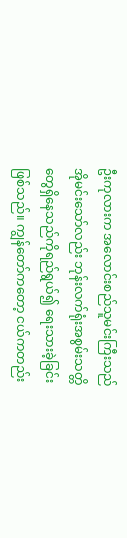ဦးကုလားက အလောင်းစည်သူမင်းကြီးသည်အိုမင်းသော်လည်း ဘုန်းလက်ရုံးအစွမ်းသတ္တိတွေရှိနေသည်ကိုရည်ရွယ်၍ ရေးသားခဲ့ခြင်းဖြစ်သည်။ ကျွန်တော်ကတော့ ငယ်ကတည်း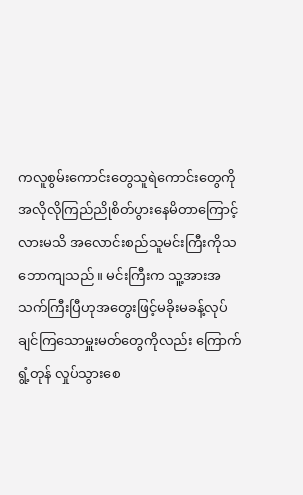ကလူစွမ်းကောင်းတွေသူရဲကောင်းတွေကို အလိုလိုကြည်ညိုစိတ်ပွားနေမိတာကြောင့်လားမသိ အလောင်းစည်သူမင်းကြီးကိုသဘောကျသည်။ မင်းကြီးက သူ့အားအသက်ကြီးပြီဟုအတွေးဖြင့်မခိုးမခန့်လုပ်ချင်ကြသောမှူးမတ်တွေကိုလည်း ကြောက်ရွံ့တုန် လှုပ်သွားစေ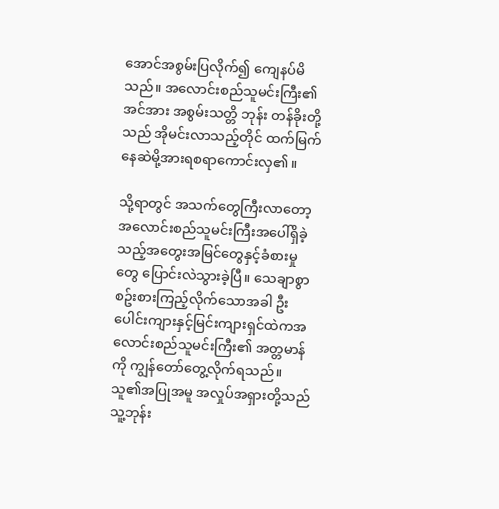အောင်အစွမ်းပြလိုက်၍ ကျေနပ်မိသည်။ အလောင်းစည်သူမင်းကြီး၏အင်အား အစွမ်းသတ္တိ ဘုန်း တန်ခိုးတို့သည် အိုမင်းလာသည့်တိုင် ထက်မြက်နေဆဲမို့အားရစရာကောင်းလှ၏။

သို့ရာတွင် အသက်တွေကြီးလာတော့ အလောင်းစည်သူမင်းကြီးအပေါ်ရှိခဲ့သည့်အတွေးအမြင်တွေနှင့်ခံစားမှုတွေ ပြောင်းလဲသွားခဲ့ပြီ။ သေချာစွာစဥ်းစားကြည့်လိုက်သောအခါ ဦးပေါင်းကျားနှင့်မြင်းကျားရှင်ထဲကအလောင်းစည်သူမင်းကြီး၏ အတ္တမာန်ကို ကျွန်တော်တွေ့လိုက်ရသည်။ သူ၏အပြုအမူ အလှုပ်အရှားတို့သည် သူ့ဘုန်း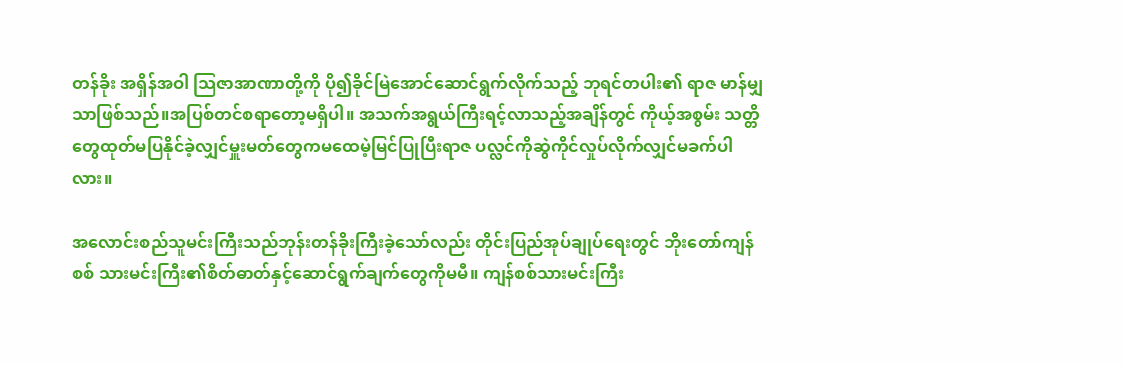တန်ခိုး အရှိန်အဝါ သြဇာအာဏာတို့ကို ပို၍ခိုင်မြဲအောင်ဆောင်ရွက်လိုက်သည့် ဘုရင်တပါး၏ ရာဇ မာန်မျှသာဖြစ်သည်။အပြစ်တင်စရာတော့မရှိပါ။ အသက်အရွယ်ကြီးရင့်လာသည့်အချိန်တွင် ကိုယ့်အစွမ်း သတ္တိတွေထုတ်မပြနိုင်ခဲ့လျှင်မှူးမတ်တွေကမထေမဲ့မြင်ပြုပြီးရာဇ ပလ္လင်ကိုဆွဲကိုင်လှုပ်လိုက်လျှင်မခက်ပါလား။

အလောင်းစည်သူမင်းကြီးသည်ဘုန်းတန်ခိုးကြီးခဲ့သော်လည်း တိုင်းပြည်အုပ်ချုပ်ရေးတွင် ဘိုးတော်ကျန်စစ် သားမင်းကြီး၏စိတ်ဓာတ်နှင့်ဆောင်ရွက်ချက်တွေကိုမမီ။ ကျန်စစ်သားမင်းကြီး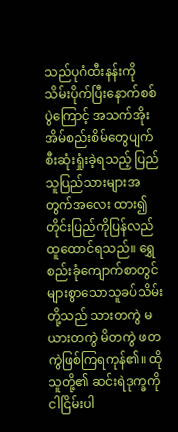သည်ပုဂံထီးနန်းကိုသိမ်းပိုက်ပြီးနောက်စစ်ပွဲကြောင့် အသက်အိုးအိမ်စည်းစိမ်တွေပျက်စီးဆုံးရှုံးခဲ့ရသည့် ပြည်သူပြည်သားများအတွက်အလေး ထား၍ တိုင်းပြည်ကိုပြန်လည်ထူထောင်ရသည်။ ရွှေစည်းခုံကျောက်စာတွင်များစွာသောသူခပ်သိမ်းတို့သည် သားတကွဲ မယားတကွဲ မိတကွဲ ဖတကွဲဖြစ်ကြရကုန်၏။ ထိုသူတို့၏ ဆင်းရဲဒုက္ခကိုငါငြိမ်းပါ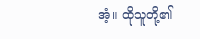အံ့။ ထိုသူတို့၏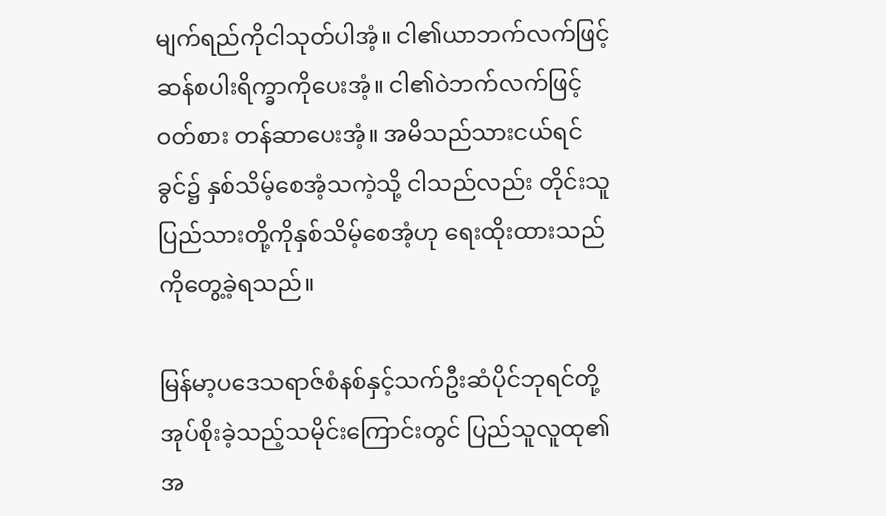မျက်ရည်ကိုငါသုတ်ပါအံ့။ ငါ၏ယာဘက်လက်ဖြင့် ဆန်စပါးရိက္ခာကိုပေးအံ့။ ငါ၏ဝဲဘက်လက်ဖြင့် ဝတ်စား တန်ဆာပေးအံ့။ အမိသည်သားငယ်ရင်ခွင်၌ နှစ်သိမ့်စေအံ့သကဲ့သို့ ငါသည်လည်း တိုင်းသူပြည်သားတို့ကိုနှစ်သိမ့်စေအံ့ဟု ရေးထိုးထားသည်ကိုတွေ့ခဲ့ရသည်။

မြန်မာ့ပဒေသရာဇ်စံနစ်နှင့်သက်ဦးဆံပိုင်ဘုရင်တို့အုပ်စိုးခဲ့သည့်သမိုင်းကြောင်းတွင် ပြည်သူလူထု၏အ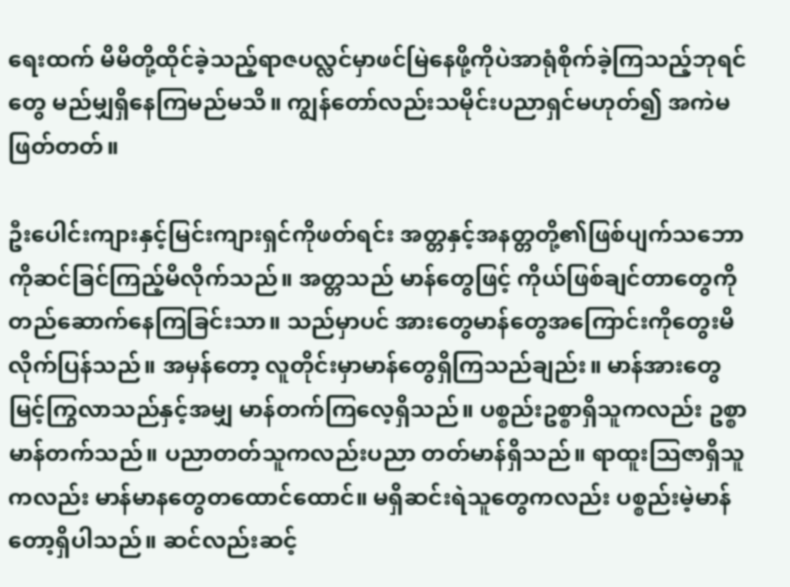ရေးထက် မိမိတို့ထိုင်ခဲ့သည့်ရာဇပလ္လင်မှာဖင်မြဲနေဖို့ကိုပဲအာရုံစိုက်ခဲ့ကြသည့်ဘုရင်တွေ မည်မျှရှိနေကြမည်မသိ။ ကျွန်တော်လည်းသမိုင်းပညာရှင်မဟုတ်၍ အကဲမဖြတ်တတ်။

ဦးပေါင်းကျားနှင့်မြင်းကျားရှင်ကိုဖတ်ရင်း အတ္တနှင့်အနတ္တတို့၏ဖြစ်ပျက်သဘောကိုဆင်ခြင်ကြည့်မိလိုက်သည်။ အတ္တသည် မာန်တွေဖြင့် ကိုယ်ဖြစ်ချင်တာတွေကိုတည်ဆောက်နေကြခြင်းသာ။ သည်မှာပင် အားတွေမာန်တွေအကြောင်းကိုတွေးမိလိုက်ပြန်သည်။ အမှန်တော့ လူတိုင်းမှာမာန်တွေရှိကြသည်ချည်း။ မာန်အားတွေမြင့်ကြွလာသည်နှင့်အမျှ မာန်တက်ကြလေ့ရှိသည်။ ပစ္စည်းဥစ္စာရှိသူကလည်း ဥစ္စာမာန်တက်သည်။ ပညာတတ်သူကလည်းပညာ တတ်မာန်ရှိသည်။ ရာထူးသြဇာရှိသူကလည်း မာန်မာနတွေတထောင်ထောင်။ မရှိဆင်းရဲသူတွေကလည်း ပစ္စည်းမဲ့မာန်တော့ရှိပါသည်။ ဆင်လည်းဆင့်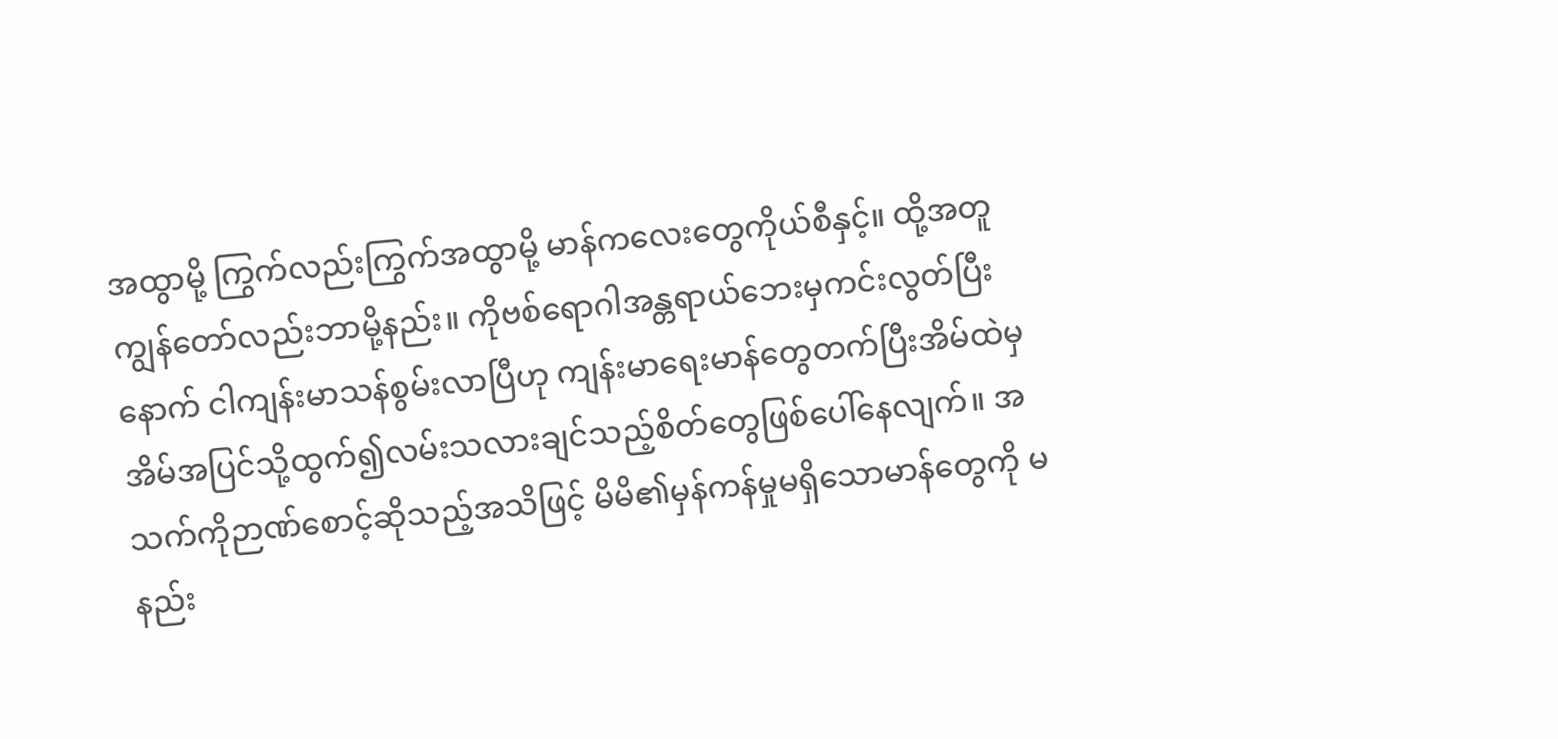အထွာမို့ ကြွက်လည်းကြွက်အထွာမို့ မာန်ကလေးတွေကိုယ်စီနှင့်။ ထို့အတူ ကျွန်တော်လည်းဘာမို့နည်း။ ကိုဗစ်ရောဂါအန္တရာယ်ဘေးမှကင်းလွတ်ပြီးနောက် ငါကျန်းမာသန်စွမ်းလာပြီဟု ကျန်းမာရေးမာန်တွေတက်ပြီးအိမ်ထဲမှအိမ်အပြင်သို့ထွက်၍လမ်းသလားချင်သည့်စိတ်တွေဖြစ်ပေါ်နေလျက်။ အသက်ကိုဉာဏ်စောင့်ဆိုသည့်အသိဖြင့် မိမိ၏မှန်ကန်မှုမရှိသောမာန်တွေကို မနည်း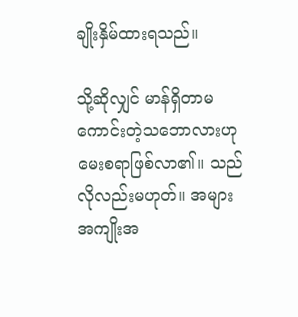ချိုးနှိမ်ထားရသည်။

သို့ဆိုလျှင် မာန်ရှိတာမကောင်းတဲ့သဘောလားဟုမေးစရာဖြစ်လာ၏။ သည်လိုလည်းမဟုတ်။ အများအကျိုးအ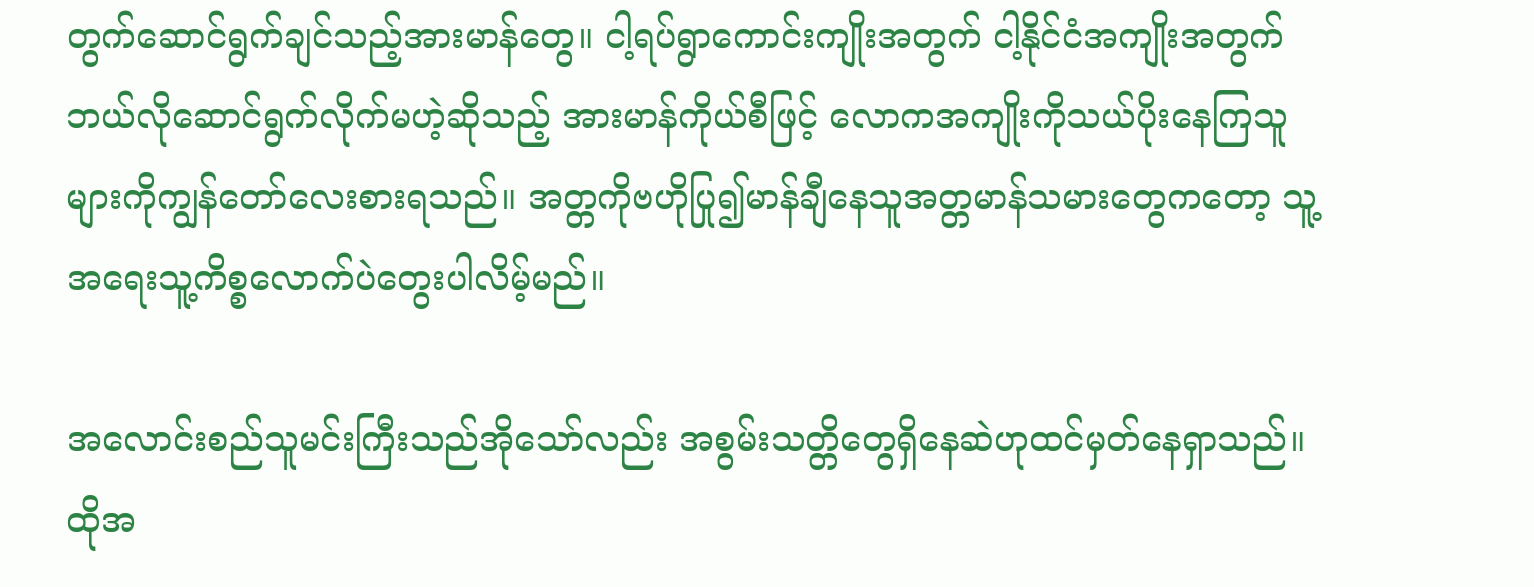တွက်ဆောင်ရွက်ချင်သည့်အားမာန်တွေ။ ငါ့ရပ်ရွာကောင်းကျိုးအတွက် ငါ့နိုင်ငံအကျိုးအတွက် ဘယ်လိုဆောင်ရွက်လိုက်မဟဲ့ဆိုသည့် အားမာန်ကိုယ်စီဖြင့် လောကအကျိုးကိုသယ်ပိုးနေကြသူများကိုကျွန်တော်လေးစားရသည်။ အတ္တကိုဗဟိုပြု၍မာန်ချီနေသူအတ္တမာန်သမားတွေကတော့ သူ့အရေးသူ့ကိစ္စလောက်ပဲတွေးပါလိမ့်မည်။

အလောင်းစည်သူမင်းကြီးသည်အိုသော်လည်း အစွမ်းသတ္တိတွေရှိနေဆဲဟုထင်မှတ်နေရှာသည်။ ထိုအ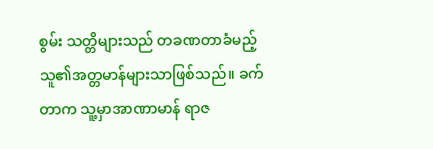စွမ်း သတ္တိများသည် တခဏတာခံမည့်သူ၏အတ္တမာန်များသာဖြစ်သည်။ ခက်တာက သူ့မှာအာဏာမာန် ရာဇ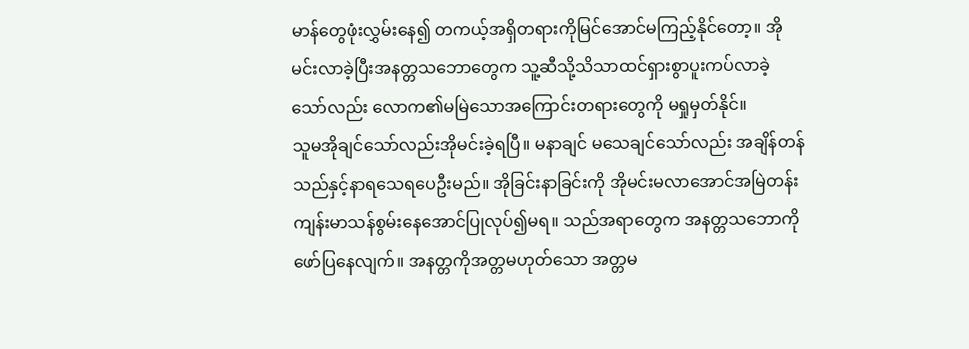မာန်တွေဖုံးလွှမ်းနေ၍ တကယ့်အရှိတရားကိုမြင်အောင်မကြည့်နိုင်တော့။ အိုမင်းလာခဲ့ပြီးအနတ္တသဘောတွေက သူ့ဆီသို့သိသာထင်ရှားစွာပူးကပ်လာခဲ့သော်လည်း လောက၏မမြဲသောအကြောင်းတရားတွေကို မရှုမှတ်နိုင်။
သူမအိုချင်သော်လည်းအိုမင်းခဲ့ရပြီ။ မနာချင် မသေချင်သော်လည်း အချိန်တန်သည်နှင့်နာရသေရပေဦးမည်။ အိုခြင်းနာခြင်းကို အိုမင်းမလာအောင်အမြဲတန်း ကျန်းမာသန်စွမ်းနေအောင်ပြုလုပ်၍မရ။ သည်အရာတွေက အနတ္တသဘောကိုဖော်ပြနေလျက်။ အနတ္တကိုအတ္တမဟုတ်သော အတ္တမ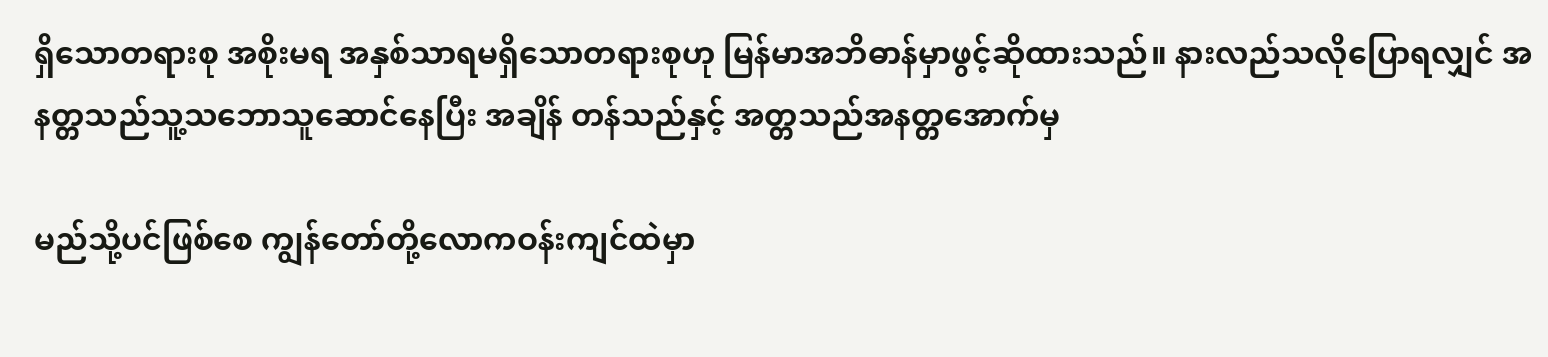ရှိသောတရားစု အစိုးမရ အနှစ်သာရမရှိသောတရားစုဟု မြန်မာအဘိဓာန်မှာဖွင့်ဆိုထားသည်။ နားလည်သလိုပြောရလျှင် အနတ္တသည်သူ့သဘောသူဆောင်နေပြီး အချိန် တန်သည်နှင့် အတ္တသည်အနတ္တအောက်မှ

မည်သို့ပင်ဖြစ်စေ ကျွန်တော်တို့လောကဝန်းကျင်ထဲမှာ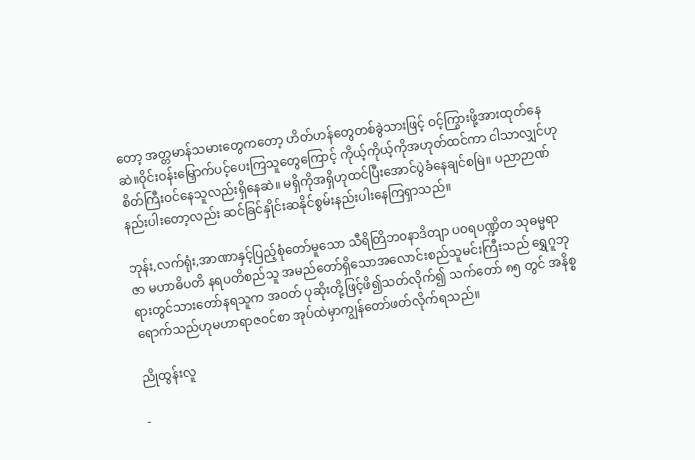တော့ အတ္တမာန်သမားတွေကတော့ ဟိတ်ဟန်တွေတစ်ခွဲသားဖြင့် ဝင့်ကြွားဖို့အားထုတ်နေဆဲ။ဝိုင်းဝန်းမြှောက်ပင့်ပေးကြသူတွေကြောင့် ကိုယ့်ကိုယ့်ကိုအဟုတ်ထင်ကာ ငါသာလျှင်ဟု စိတ်ကြီးဝင်နေသူလည်းရှိနေဆဲ။ မရှိကိုအရှိဟုထင်ပြီးအောင်ပွဲခံနေချင်စမြဲ။ ပညာဉာဏ်နည်းပါးတော့လည်း ဆင်ခြင်နှိုင်းဆနိုင်စွမ်းနည်းပါးနေကြရှာသည်။

ဘုန်း,လက်ရုံး,အာဏာနှင့်ပြည့်စုံတော်မူသော သီရိတြိဘ၀နာဒိတျာ ပဝရပဏ္ဍိတ သုဓမ္မရာဇာ မဟာဓိပတိ နရပတိစည်သူ အမည်တော်ရှိသောအလောင်းစည်သူမင်းကြီးသည် ရွှေဂူဘုရားတွင်သားတော်နရသူက အဝတ် ပုဆိုးတို့ဖြင့်ဖိ၍သတ်လိုက်၍ သက်တော် ၈၅ တွင် အနိစ္စရောက်သည်ဟုမဟာရာဇဝင်စာ အုပ်ထဲမှာကျွန်တော်ဖတ်လိုက်ရသည်။

ညိုထွန်းလူ

-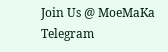Join Us @ MoeMaKa Telegram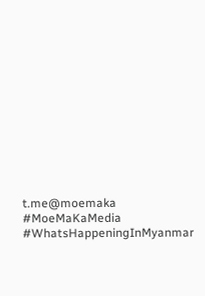t.me@moemaka
#MoeMaKaMedia
#WhatsHappeningInMyanmar